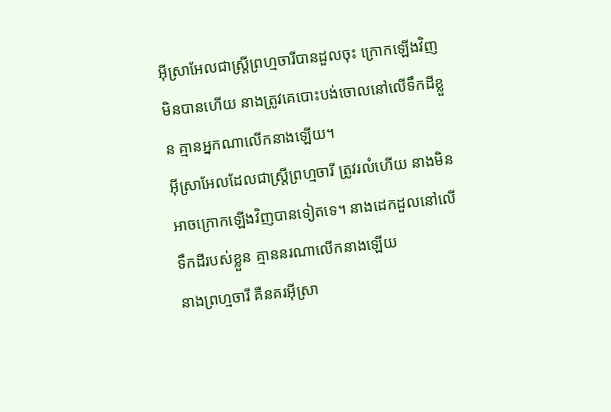អ៊ីស្រាអែលជាស្ត្រីព្រហ្មចារីបានដួលចុះ ក្រោកឡើងវិញមិនបានហើយ នាងត្រូវគេបោះបង់ចោលនៅលើទឹកដីខ្លួន គ្មានអ្នកណាលើកនាងឡើយ។
អ៊ីស្រាអែលដែលជាស្ត្រីព្រហ្មចារី ត្រូវរលំហើយ នាងមិនអាចក្រោកឡើងវិញបានទៀតទេ។ នាងដេកដួលនៅលើទឹកដីរបស់ខ្លួន គ្មាននរណាលើកនាងឡើយ
នាងព្រហ្មចារី គឺនគរអ៊ីស្រា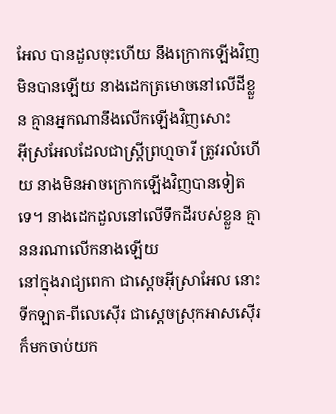អែល បានដួលចុះហើយ នឹងក្រោកឡើងវិញមិនបានឡើយ នាងដេកត្រមោចនៅលើដីខ្លួន គ្មានអ្នកណានឹងលើកឡើងវិញសោះ
អ៊ីស្រអែលដែលជាស្ត្រីព្រហ្មចារី ត្រូវរលំហើយ នាងមិនអាចក្រោកឡើងវិញបានទៀតទេ។ នាងដេកដួលនៅលើទឹកដីរបស់ខ្លួន គ្មាននរណាលើកនាងឡើយ
នៅក្នុងរាជ្យពេកា ជាស្តេចអ៊ីស្រាអែល នោះទីកឡាត-ពីលេស៊ើរ ជាស្តេចស្រុកអាសស៊ើរ ក៏មកចាប់យក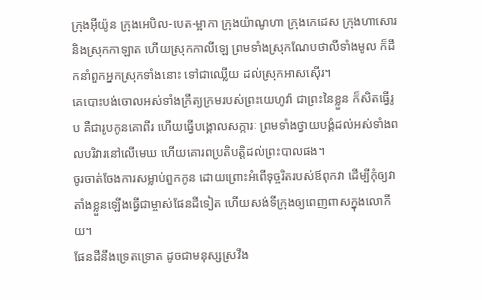ក្រុងអ៊ីយ៉ូន ក្រុងអេបិល-បេត-ម្អាកា ក្រុងយ៉ាណូហា ក្រុងកេដេស ក្រុងហាសោរ និងស្រុកកាឡាត ហើយស្រុកកាលីឡេ ព្រមទាំងស្រុកណែបថាលីទាំងមូល ក៏ដឹកនាំពួកអ្នកស្រុកទាំងនោះ ទៅជាឈ្លើយ ដល់ស្រុកអាសស៊ើរ។
គេបោះបង់ចោលអស់ទាំងក្រឹត្យក្រមរបស់ព្រះយេហូវ៉ា ជាព្រះនៃខ្លួន ក៏សិតធ្វើរូប គឺជារូបកូនគោពីរ ហើយធ្វើបង្គោលសក្ការៈ ព្រមទាំងថ្វាយបង្គំដល់អស់ទាំងពលបរិវារនៅលើមេឃ ហើយគោរពប្រតិបត្តិដល់ព្រះបាលផង។
ចូរចាត់ចែងការសម្លាប់ពួកកូន ដោយព្រោះអំពើទុច្ចរិតរបស់ឪពុកវា ដើម្បីកុំឲ្យវាតាំងខ្លួនឡើងធ្វើជាម្ចាស់ផែនដីទៀត ហើយសង់ទីក្រុងឲ្យពេញពាសក្នុងលោកីយ។
ផែនដីនឹងទ្រេតទ្រោត ដូចជាមនុស្សស្រវឹង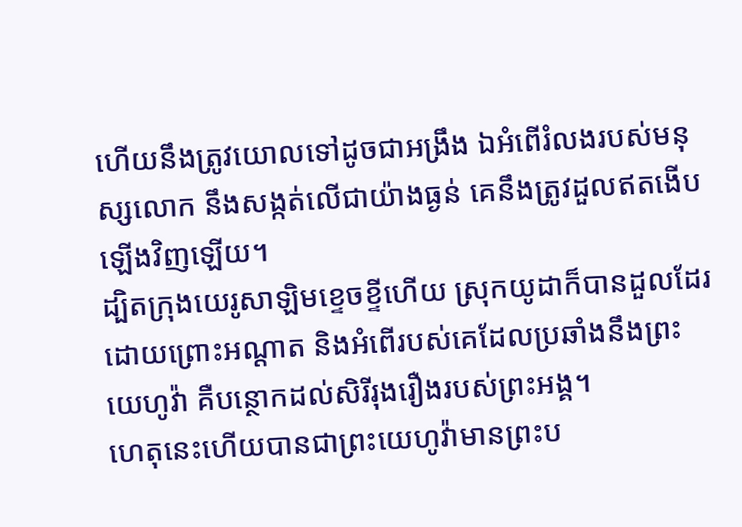ហើយនឹងត្រូវយោលទៅដូចជាអង្រឹង ឯអំពើរំលងរបស់មនុស្សលោក នឹងសង្កត់លើជាយ៉ាងធ្ងន់ គេនឹងត្រូវដួលឥតងើបឡើងវិញឡើយ។
ដ្បិតក្រុងយេរូសាឡិមខ្ទេចខ្ទីហើយ ស្រុកយូដាក៏បានដួលដែរ ដោយព្រោះអណ្ដាត និងអំពើរបស់គេដែលប្រឆាំងនឹងព្រះយេហូវ៉ា គឺបន្ថោកដល់សិរីរុងរឿងរបស់ព្រះអង្គ។
ហេតុនេះហើយបានជាព្រះយេហូវ៉ាមានព្រះប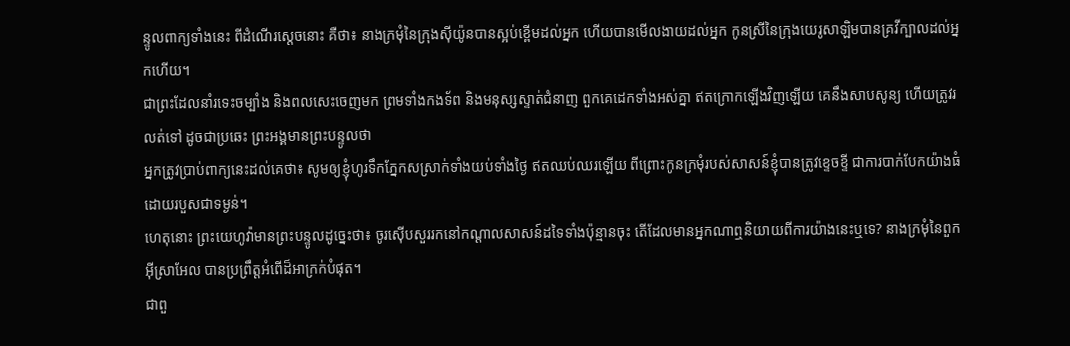ន្ទូលពាក្យទាំងនេះ ពីដំណើរស្តេចនោះ គឺថា៖ នាងក្រមុំនៃក្រុងស៊ីយ៉ូនបានស្អប់ខ្ពើមដល់អ្នក ហើយបានមើលងាយដល់អ្នក កូនស្រីនៃក្រុងយេរូសាឡិមបានគ្រវីក្បាលដល់អ្នកហើយ។
ជាព្រះដែលនាំរទេះចម្បាំង និងពលសេះចេញមក ព្រមទាំងកងទ័ព និងមនុស្សស្ទាត់ជំនាញ ពួកគេដេកទាំងអស់គ្នា ឥតក្រោកឡើងវិញឡើយ គេនឹងសាបសូន្យ ហើយត្រូវរលត់ទៅ ដូចជាប្រឆេះ ព្រះអង្គមានព្រះបន្ទូលថា
អ្នកត្រូវប្រាប់ពាក្យនេះដល់គេថា៖ សូមឲ្យខ្ញុំហូរទឹកភ្នែកសស្រាក់ទាំងយប់ទាំងថ្ងៃ ឥតឈប់ឈរឡើយ ពីព្រោះកូនក្រមុំរបស់សាសន៍ខ្ញុំបានត្រូវខ្ទេចខ្ទី ជាការបាក់បែកយ៉ាងធំ ដោយរបួសជាទម្ងន់។
ហេតុនោះ ព្រះយេហូវ៉ាមានព្រះបន្ទូលដូច្នេះថា៖ ចូរស៊ើបសួររកនៅកណ្ដាលសាសន៍ដទៃទាំងប៉ុន្មានចុះ តើដែលមានអ្នកណាឮនិយាយពីការយ៉ាងនេះឬទេ? នាងក្រមុំនៃពួកអ៊ីស្រាអែល បានប្រព្រឹត្តអំពើដ៏អាក្រក់បំផុត។
ជាពួ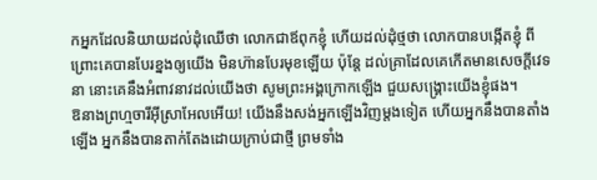កអ្នកដែលនិយាយដល់ដុំឈើថា លោកជាឪពុកខ្ញុំ ហើយដល់ដុំថ្មថា លោកបានបង្កើតខ្ញុំ ពីព្រោះគេបានបែរខ្នងឲ្យយើង មិនហ៊ានបែរមុខឡើយ ប៉ុន្តែ ដល់គ្រាដែលគេកើតមានសេចក្ដីវេទនា នោះគេនឹងអំពាវនាវដល់យើងថា សូមព្រះអង្គក្រោកឡើង ជួយសង្គ្រោះយើងខ្ញុំផង។
ឱនាងព្រហ្មចារីអ៊ីស្រាអែលអើយ! យើងនឹងសង់អ្នកឡើងវិញម្ដងទៀត ហើយអ្នកនឹងបានតាំងឡើង អ្នកនឹងបានតាក់តែងដោយក្រាប់ជាថ្មី ព្រមទាំង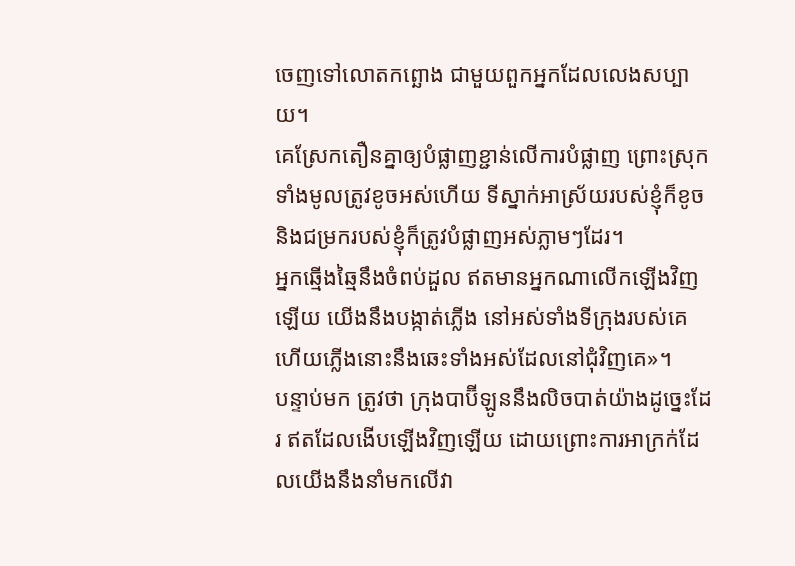ចេញទៅលោតកព្ឆោង ជាមួយពួកអ្នកដែលលេងសប្បាយ។
គេស្រែកតឿនគ្នាឲ្យបំផ្លាញខ្ជាន់លើការបំផ្លាញ ព្រោះស្រុកទាំងមូលត្រូវខូចអស់ហើយ ទីស្នាក់អាស្រ័យរបស់ខ្ញុំក៏ខូច និងជម្រករបស់ខ្ញុំក៏ត្រូវបំផ្លាញអស់ភ្លាមៗដែរ។
អ្នកឆ្មើងឆ្មៃនឹងចំពប់ដួល ឥតមានអ្នកណាលើកឡើងវិញឡើយ យើងនឹងបង្កាត់ភ្លើង នៅអស់ទាំងទីក្រុងរបស់គេ ហើយភ្លើងនោះនឹងឆេះទាំងអស់ដែលនៅជុំវិញគេ»។
បន្ទាប់មក ត្រូវថា ក្រុងបាប៊ីឡូននឹងលិចបាត់យ៉ាងដូច្នេះដែរ ឥតដែលងើបឡើងវិញឡើយ ដោយព្រោះការអាក្រក់ដែលយើងនឹងនាំមកលើវា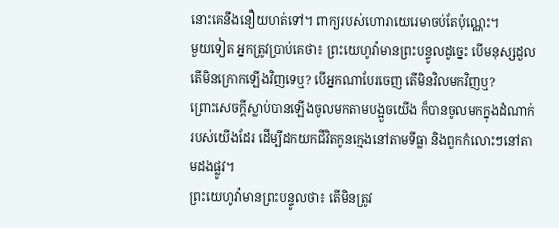នោះគេនឹងនឿយហត់ទៅ។ ពាក្យរបស់ហោរាយេរេមាចប់តែប៉ុណ្ណេះ។
មួយទៀត អ្នកត្រូវប្រាប់គេថា៖ ព្រះយេហូវ៉ាមានព្រះបន្ទូលដូច្នេះ បើមនុស្សដួល តើមិនក្រោកឡើងវិញទេឬ? បើអ្នកណាបែរចេញ តើមិនវិលមកវិញឬ?
ព្រោះសេចក្ដីស្លាប់បានឡើងចូលមកតាមបង្អួចយើង ក៏បានចូលមកក្នុងដំណាក់របស់យើងដែរ ដើម្បីដកយកជីវិតកូនក្មេងនៅតាមទីធ្លា និងពួកកំលោះៗនៅតាមដងផ្លូវ។
ព្រះយេហូវ៉ាមានព្រះបន្ទូលថា៖ តើមិនត្រូវ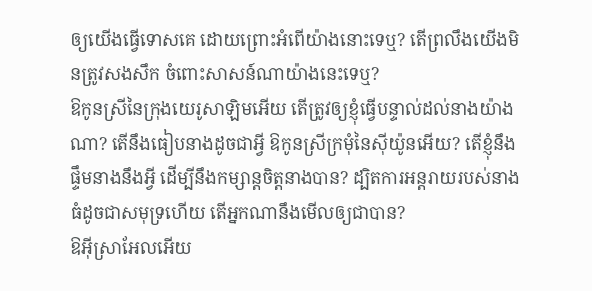ឲ្យយើងធ្វើទោសគេ ដោយព្រោះអំពើយ៉ាងនោះទេឬ? តើព្រលឹងយើងមិនត្រូវសងសឹក ចំពោះសាសន៍ណាយ៉ាងនេះទេឬ?
ឱកូនស្រីនៃក្រុងយេរូសាឡិមអើយ តើត្រូវឲ្យខ្ញុំធ្វើបន្ទាល់ដល់នាងយ៉ាងណា? តើនឹងធៀបនាងដូចជាអ្វី ឱកូនស្រីក្រមុំនៃស៊ីយ៉ូនអើយ? តើខ្ញុំនឹងផ្ទឹមនាងនឹងអ្វី ដើម្បីនឹងកម្សាន្តចិត្តនាងបាន? ដ្បិតការអន្តរាយរបស់នាងធំដូចជាសមុទ្រហើយ តើអ្នកណានឹងមើលឲ្យជាបាន?
ឱអ៊ីស្រាអែលអើយ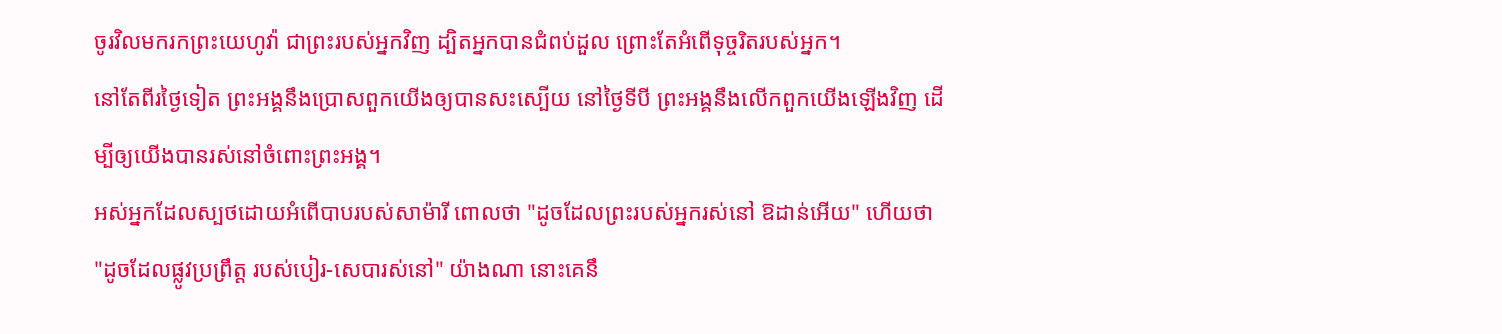ចូរវិលមករកព្រះយេហូវ៉ា ជាព្រះរបស់អ្នកវិញ ដ្បិតអ្នកបានជំពប់ដួល ព្រោះតែអំពើទុច្ចរិតរបស់អ្នក។
នៅតែពីរថ្ងៃទៀត ព្រះអង្គនឹងប្រោសពួកយើងឲ្យបានសះស្បើយ នៅថ្ងៃទីបី ព្រះអង្គនឹងលើកពួកយើងឡើងវិញ ដើម្បីឲ្យយើងបានរស់នៅចំពោះព្រះអង្គ។
អស់អ្នកដែលស្បថដោយអំពើបាបរបស់សាម៉ារី ពោលថា "ដូចដែលព្រះរបស់អ្នករស់នៅ ឱដាន់អើយ" ហើយថា "ដូចដែលផ្លូវប្រព្រឹត្ត របស់បៀរ-សេបារស់នៅ" យ៉ាងណា នោះគេនឹ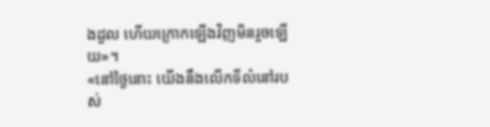ងដួល ហើយក្រោកឡើងវិញមិនរួចឡើយ»។
«នៅថ្ងៃនោះ យើងនឹងលើកទីលំនៅរបស់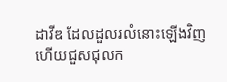ដាវីឌ ដែលដួលរលំនោះឡើងវិញ ហើយជួសជុលក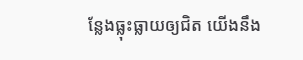ន្លែងធ្លុះធ្លាយឲ្យជិត យើងនឹង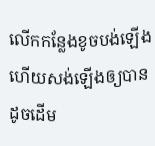លើកកន្លែងខូចបង់ឡើង ហើយសង់ឡើងឲ្យបានដូចដើម